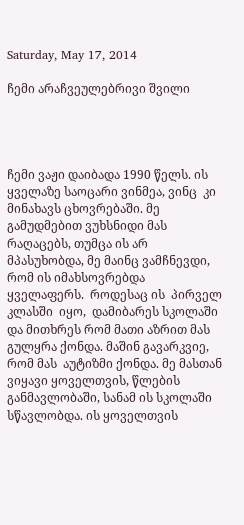Saturday, May 17, 2014

ჩემი არაჩვეულებრივი შვილი




ჩემი ვაჟი დაიბადა 1990 წელს. ის ყველაზე საოცარი ვინმეა, ვინც  კი მინახავს ცხოვრებაში. მე გამუდმებით ვუხსნიდი მას რაღაცებს, თუმცა ის არ მპასუხობდა, მე მაინც ვამჩნევდი, რომ ის იმახსოვრებდა ყველაფერს.  როდესაც ის  პირველ კლასში  იყო,  დამიბარეს სკოლაში   და მითხრეს რომ მათი აზრით მას გულყრა ქონდა. მაშინ გავარკვიე, რომ მას  აუტიზმი ქონდა. მე მასთან ვიყავი ყოველთვის, წლების განმავლობაში, სანამ ის სკოლაში სწავლობდა. ის ყოველთვის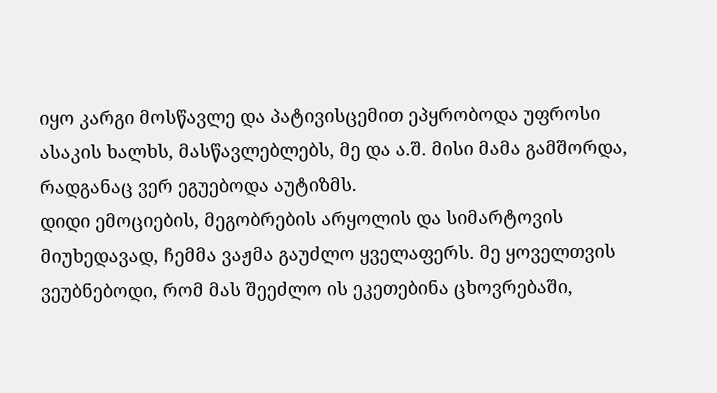იყო კარგი მოსწავლე და პატივისცემით ეპყრობოდა უფროსი ასაკის ხალხს, მასწავლებლებს, მე და ა.შ. მისი მამა გამშორდა, რადგანაც ვერ ეგუებოდა აუტიზმს.
დიდი ემოციების, მეგობრების არყოლის და სიმარტოვის მიუხედავად, ჩემმა ვაჟმა გაუძლო ყველაფერს. მე ყოველთვის ვეუბნებოდი, რომ მას შეეძლო ის ეკეთებინა ცხოვრებაში,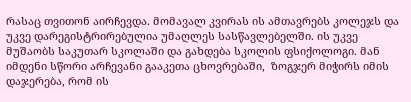რასაც თვითონ აირჩევდა. მომავალ კვირას ის ამთავრებს კოლეჯს და უკვე დარეგისტრირებულია უმაღლეს სასწავლებელში. ის უკვე მუშაობს საკუთარ სკოლაში და გახდება სკოლის ფსიქოლოგი. მან იმდენი სწორი არჩევანი გააკეთა ცხოვრებაში,  ზოგჯერ მიჭირს იმის დაჯერება, რომ ის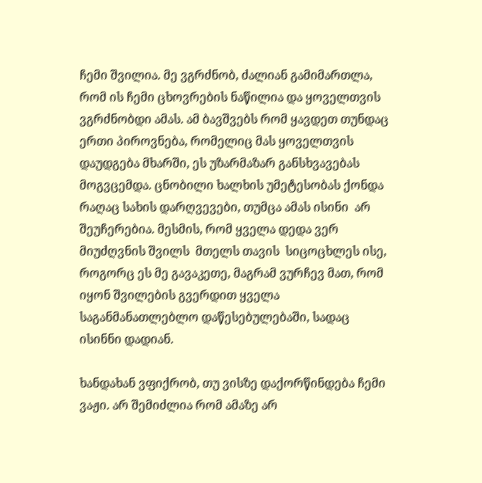ჩემი შვილია. მე ვგრძნობ, ძალიან გამიმართლა, რომ ის ჩემი ცხოვრების ნაწილია და ყოველთვის  ვგრძნობდი ამას. ამ ბავშვებს რომ ყავდეთ თუნდაც ერთი პიროვნება, რომელიც მას ყოველთვის დაუდგება მხარში, ეს უზარმაზარ განსხვავებას მოგვცემდა. ცნობილი ხალხის უმეტესობას ქონდა რაღაც სახის დარღვევები, თუმცა ამას ისინი  არ შეუჩერებია. მესმის, რომ ყველა დედა ვერ მიუძღვნის შვილს  მთელს თავის  სიცოცხლეს ისე, როგორც ეს მე გავაკეთე, მაგრამ ვურჩევ მათ, რომ იყონ შვილების გვერდით ყველა საგანმანათლებლო დაწესებულებაში, სადაც ისინნი დადიან.

ხანდახან ვფიქრობ, თუ ვისზე დაქორწინდება ჩემი ვაჟი. არ შემიძლია რომ ამაზე არ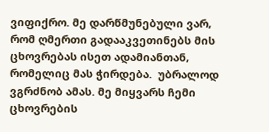ვიფიქრო. მე დარწმუნებული ვარ, რომ ღმერთი გადააკვეთინებს მის ცხოვრებას ისეთ ადამიანთან, რომელიც მას ჭირდება.  უბრალოდ ვგრძნობ ამას. მე მიყვარს ჩემი ცხოვრების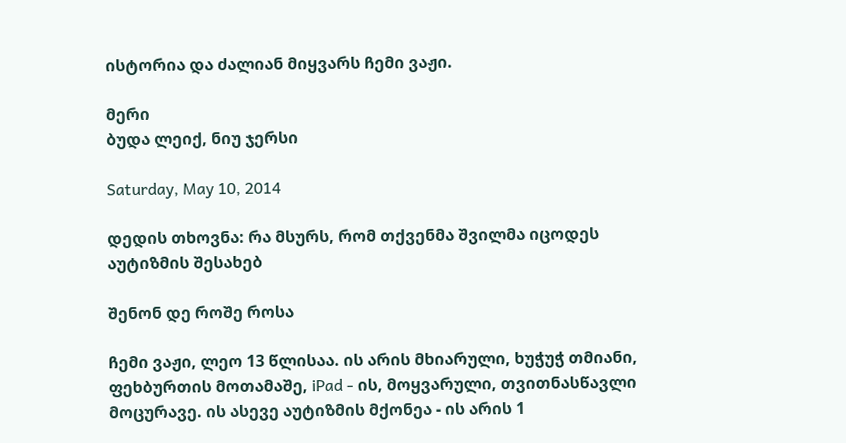ისტორია და ძალიან მიყვარს ჩემი ვაჟი.

მერი
ბუდა ლეიქ, ნიუ ჯერსი

Saturday, May 10, 2014

დედის თხოვნა: რა მსურს, რომ თქვენმა შვილმა იცოდეს აუტიზმის შესახებ

შენონ დე როშე როსა

ჩემი ვაჟი, ლეო 13 წლისაა. ის არის მხიარული, ხუჭუჭ თმიანი, ფეხბურთის მოთამაშე, iPad - ის, მოყვარული, თვითნასწავლი მოცურავე. ის ასევე აუტიზმის მქონეა - ის არის 1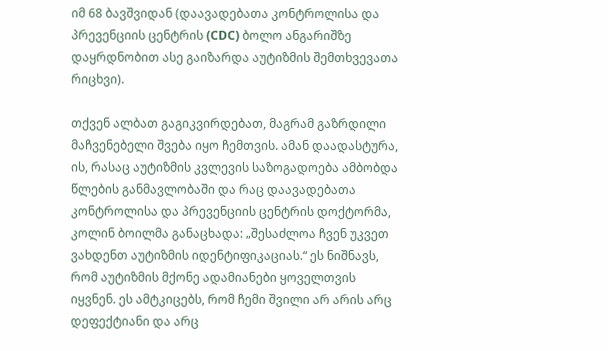იმ 68 ბავშვიდან (დაავადებათა კონტროლისა და პრევენციის ცენტრის (CDC) ბოლო ანგარიშზე დაყრდნობით ასე გაიზარდა აუტიზმის შემთხვევათა რიცხვი).

თქვენ ალბათ გაგიკვირდებათ, მაგრამ გაზრდილი მაჩვენებელი შვება იყო ჩემთვის. ამან დაადასტურა, ის, რასაც აუტიზმის კვლევის საზოგადოება ამბობდა წლების განმავლობაში და რაც დაავადებათა კონტროლისა და პრევენციის ცენტრის დოქტორმა, კოლინ ბოილმა განაცხადა: „შესაძლოა ჩვენ უკვეთ ვახდენთ აუტიზმის იდენტიფიკაციას.“ ეს ნიშნავს, რომ აუტიზმის მქონე ადამიანები ყოველთვის იყვნენ. ეს ამტკიცებს, რომ ჩემი შვილი არ არის არც დეფექტიანი და არც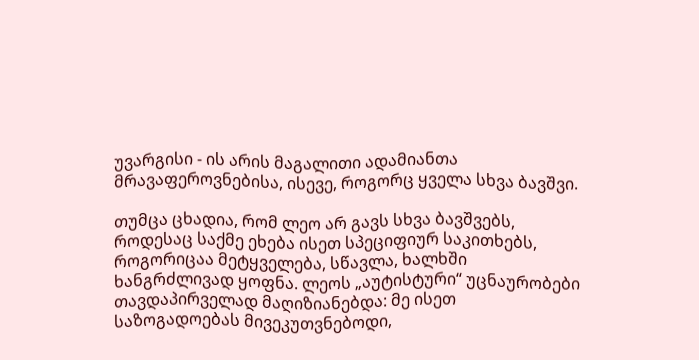უვარგისი - ის არის მაგალითი ადამიანთა მრავაფეროვნებისა, ისევე, როგორც ყველა სხვა ბავშვი.

თუმცა ცხადია, რომ ლეო არ გავს სხვა ბავშვებს, როდესაც საქმე ეხება ისეთ სპეციფიურ საკითხებს, როგორიცაა მეტყველება, სწავლა, ხალხში ხანგრძლივად ყოფნა. ლეოს „აუტისტური“ უცნაურობები თავდაპირველად მაღიზიანებდა: მე ისეთ საზოგადოებას მივეკუთვნებოდი,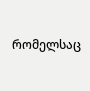რომელსაც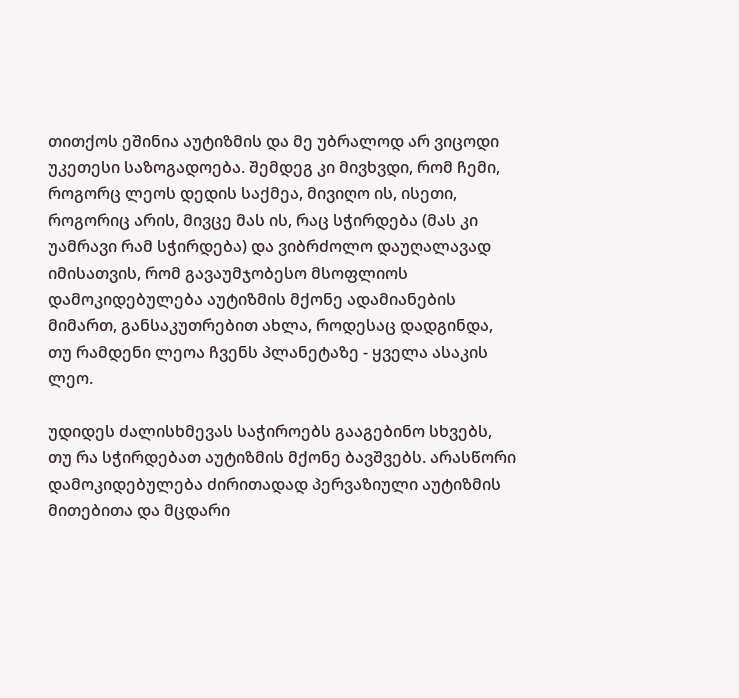თითქოს ეშინია აუტიზმის და მე უბრალოდ არ ვიცოდი უკეთესი საზოგადოება. შემდეგ კი მივხვდი, რომ ჩემი, როგორც ლეოს დედის საქმეა, მივიღო ის, ისეთი, როგორიც არის, მივცე მას ის, რაც სჭირდება (მას კი უამრავი რამ სჭირდება) და ვიბრძოლო დაუღალავად იმისათვის, რომ გავაუმჯობესო მსოფლიოს დამოკიდებულება აუტიზმის მქონე ადამიანების მიმართ, განსაკუთრებით ახლა, როდესაც დადგინდა, თუ რამდენი ლეოა ჩვენს პლანეტაზე - ყველა ასაკის ლეო.

უდიდეს ძალისხმევას საჭიროებს გააგებინო სხვებს, თუ რა სჭირდებათ აუტიზმის მქონე ბავშვებს. არასწორი დამოკიდებულება ძირითადად პერვაზიული აუტიზმის მითებითა და მცდარი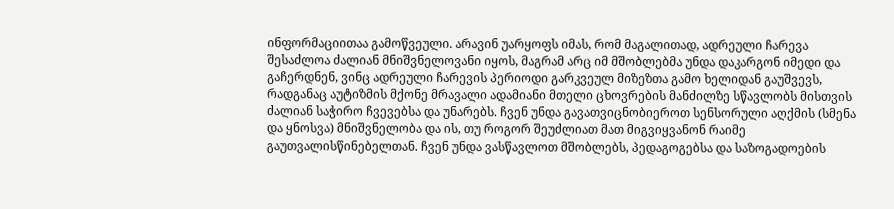ინფორმაციითაა გამოწვეული. არავინ უარყოფს იმას, რომ მაგალითად, ადრეული ჩარევა შესაძლოა ძალიან მნიშვნელოვანი იყოს, მაგრამ არც იმ მშობლებმა უნდა დაკარგონ იმედი და გაჩერდნენ, ვინც ადრეული ჩარევის პერიოდი გარკვეულ მიზეზთა გამო ხელიდან გაუშვევს, რადგანაც აუტიზმის მქონე მრავალი ადამიანი მთელი ცხოვრების მანძილზე სწავლობს მისთვის ძალიან საჭირო ჩვევებსა და უნარებს. ჩვენ უნდა გავათვიცნობიეროთ სენსორული აღქმის (სმენა და ყნოსვა) მნიშვნელობა და ის, თუ როგორ შეუძლიათ მათ მიგვიყვანონ რაიმე გაუთვალისწინებელთან. ჩვენ უნდა ვასწავლოთ მშობლებს, პედაგოგებსა და საზოგადოების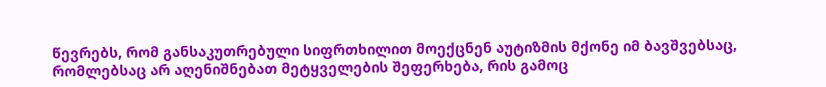წევრებს, რომ განსაკუთრებული სიფრთხილით მოექცნენ აუტიზმის მქონე იმ ბავშვებსაც, რომლებსაც არ აღენიშნებათ მეტყველების შეფერხება, რის გამოც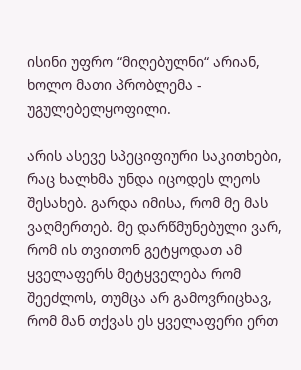ისინი უფრო “მიღებულნი“ არიან, ხოლო მათი პრობლემა - უგულებელყოფილი.

არის ასევე სპეციფიური საკითხები, რაც ხალხმა უნდა იცოდეს ლეოს შესახებ. გარდა იმისა, რომ მე მას ვაღმერთებ. მე დარწმუნებული ვარ, რომ ის თვითონ გეტყოდათ ამ ყველაფერს მეტყველება რომ შეეძლოს, თუმცა არ გამოვრიცხავ, რომ მან თქვას ეს ყველაფერი ერთ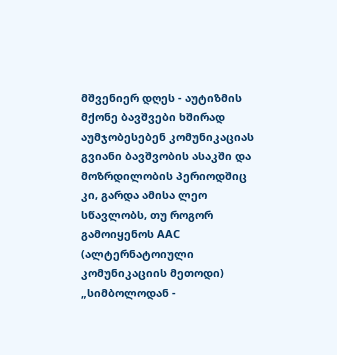მშვენიერ დღეს - აუტიზმის მქონე ბავშვები ხშირად აუმჯობესებენ კომუნიკაციას გვიანი ბავშვობის ასაკში და მოზრდილობის პერიოდშიც კი, გარდა ამისა ლეო სწავლობს, თუ როგორ გამოიყენოს AAC (ალტერნატოიული კომუნიკაციის მეთოდი) „სიმბოლოდან -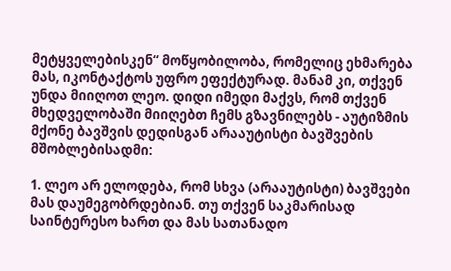მეტყველებისკენ“ მოწყობილობა, რომელიც ეხმარება მას, იკონტაქტოს უფრო ეფექტურად. მანამ კი, თქვენ უნდა მიიღოთ ლეო. დიდი იმედი მაქვს, რომ თქვენ მხედველობაში მიიღებთ ჩემს გზავნილებს - აუტიზმის მქონე ბავშვის დედისგან არააუტისტი ბავშვების მშობლებისადმი:

1. ლეო არ ელოდება, რომ სხვა (არააუტისტი) ბავშვები მას დაუმეგობრდებიან. თუ თქვენ საკმარისად საინტერესო ხართ და მას სათანადო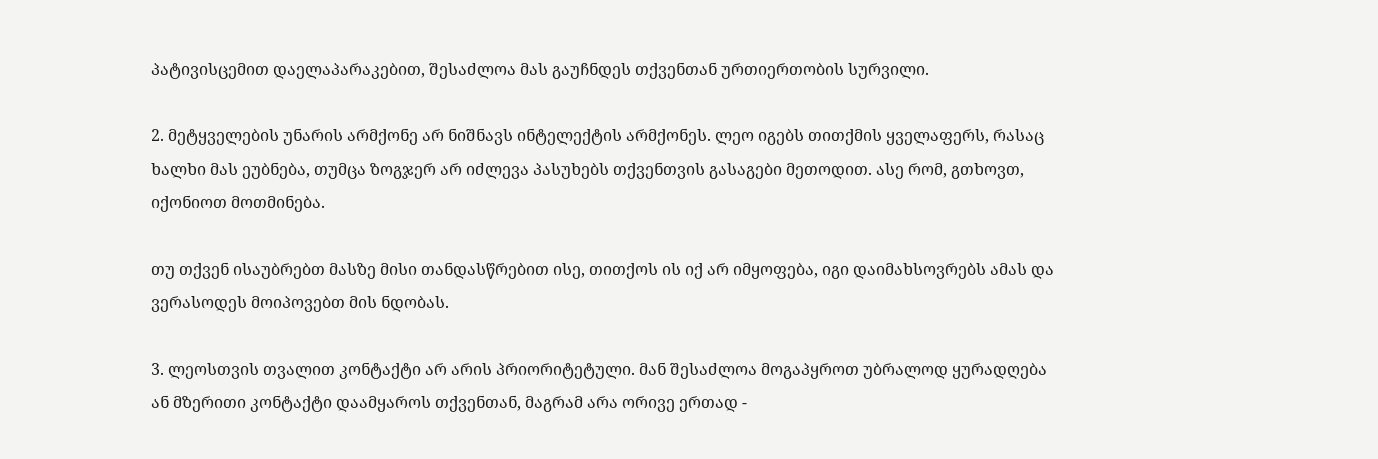პატივისცემით დაელაპარაკებით, შესაძლოა მას გაუჩნდეს თქვენთან ურთიერთობის სურვილი.

2. მეტყველების უნარის არმქონე არ ნიშნავს ინტელექტის არმქონეს. ლეო იგებს თითქმის ყველაფერს, რასაც ხალხი მას ეუბნება, თუმცა ზოგჯერ არ იძლევა პასუხებს თქვენთვის გასაგები მეთოდით. ასე რომ, გთხოვთ, იქონიოთ მოთმინება.

თუ თქვენ ისაუბრებთ მასზე მისი თანდასწრებით ისე, თითქოს ის იქ არ იმყოფება, იგი დაიმახსოვრებს ამას და ვერასოდეს მოიპოვებთ მის ნდობას.

3. ლეოსთვის თვალით კონტაქტი არ არის პრიორიტეტული. მან შესაძლოა მოგაპყროთ უბრალოდ ყურადღება ან მზერითი კონტაქტი დაამყაროს თქვენთან, მაგრამ არა ორივე ერთად -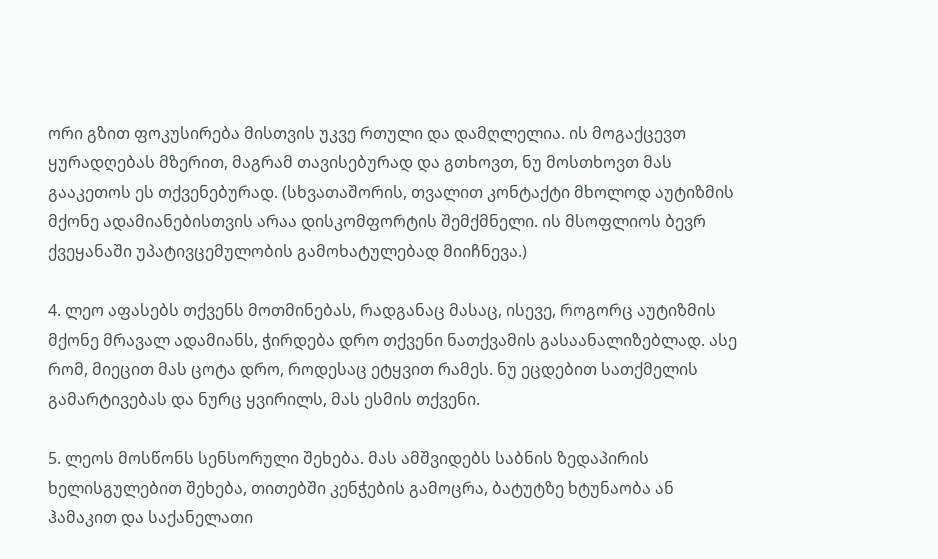ორი გზით ფოკუსირება მისთვის უკვე რთული და დამღლელია. ის მოგაქცევთ ყურადღებას მზერით, მაგრამ თავისებურად და გთხოვთ, ნუ მოსთხოვთ მას გააკეთოს ეს თქვენებურად. (სხვათაშორის, თვალით კონტაქტი მხოლოდ აუტიზმის მქონე ადამიანებისთვის არაა დისკომფორტის შემქმნელი. ის მსოფლიოს ბევრ ქვეყანაში უპატივცემულობის გამოხატულებად მიიჩნევა.)

4. ლეო აფასებს თქვენს მოთმინებას, რადგანაც მასაც, ისევე, როგორც აუტიზმის მქონე მრავალ ადამიანს, ჭირდება დრო თქვენი ნათქვამის გასაანალიზებლად. ასე რომ, მიეცით მას ცოტა დრო, როდესაც ეტყვით რამეს. ნუ ეცდებით სათქმელის გამარტივებას და ნურც ყვირილს, მას ესმის თქვენი.

5. ლეოს მოსწონს სენსორული შეხება. მას ამშვიდებს საბნის ზედაპირის ხელისგულებით შეხება, თითებში კენჭების გამოცრა, ბატუტზე ხტუნაობა ან ჰამაკით და საქანელათი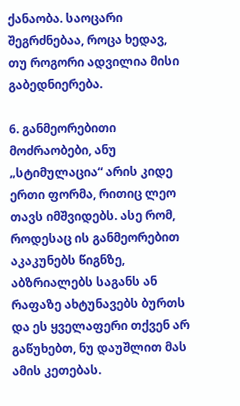ქანაობა. საოცარი შეგრძნებაა, როცა ხედავ, თუ როგორი ადვილია მისი გაბედნიერება.

6. განმეორებითი მოძრაობები, ანუ „სტიმულაცია“ არის კიდე ერთი ფორმა, რითიც ლეო თავს იმშვიდებს. ასე რომ, როდესაც ის განმეორებით აკაკუნებს წიგნზე, აბზრიალებს საგანს ან რაფაზე ახტუნავებს ბურთს და ეს ყველაფერი თქვენ არ გაწუხებთ, ნუ დაუშლით მას ამის კეთებას.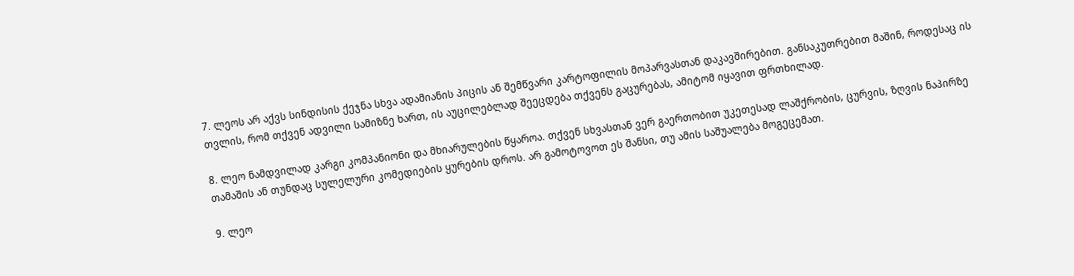7. ლეოს არ აქვს სინდისის ქეჯნა სხვა ადამიანის პიცის ან შემწვარი კარტოფილის მოპარვასთან დაკავშირებით. განსაკუთრებით მაშინ, როდესაც ის თვლის, რომ თქვენ ადვილი სამიზნე ხართ, ის აუცილებლად შეეცდება თქვენს გაცურებას, ამიტომ იყავით ფრთხილად.

8. ლეო ნამდვილად კარგი კომპანიონი და მხიარულების წყაროა. თქვენ სხვასთან ვერ გაერთობით უკეთესად ლაშქრობის, ცურვის, ზღვის ნაპირზე თამაშის ან თუნდაც სულელური კომედიების ყურების დროს. არ გამოტოვოთ ეს შანსი, თუ ამის საშუალება მოგეცემათ.

9. ლეო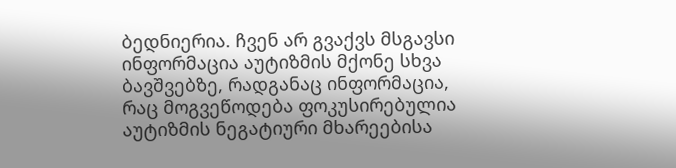ბედნიერია. ჩვენ არ გვაქვს მსგავსი ინფორმაცია აუტიზმის მქონე სხვა ბავშვებზე, რადგანაც ინფორმაცია, რაც მოგვეწოდება ფოკუსირებულია აუტიზმის ნეგატიური მხარეებისა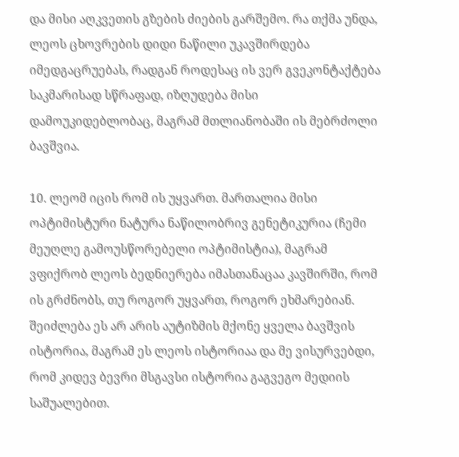და მისი აღკვეთის გზების ძიების გარშემო. რა თქმა უნდა, ლეოს ცხოვრების დიდი ნაწილი უკავშირდება იმედგაცრუებას, რადგან როდესაც ის ვერ გვეკონტაქტება საკმარისად სწრაფად, იზღუდება მისი დამოუკიდებლობაც, მაგრამ მთლიანობაში ის მებრძოლი ბავშვია.

10. ლეომ იცის რომ ის უყვართ. მართალია მისი ოპტიმისტური ნატურა ნაწილობრივ გენეტიკურია (ჩემი მეუღლე გამოუსწორებელი ოპტიმისტია), მაგრამ ვფიქრობ ლეოს ბედნიერება იმასთანაცაა კავშირში, რომ ის გრძნობს, თუ როგორ უყვართ, როგორ ეხმარებიან. შეიძლება ეს არ არის აუტიზმის მქონე ყველა ბავშვის ისტორია, მაგრამ ეს ლეოს ისტორიაა და მე ვისურვებდი, რომ კიდევ ბევრი მსგავსი ისტორია გაგვეგო მედიის საშუალებით.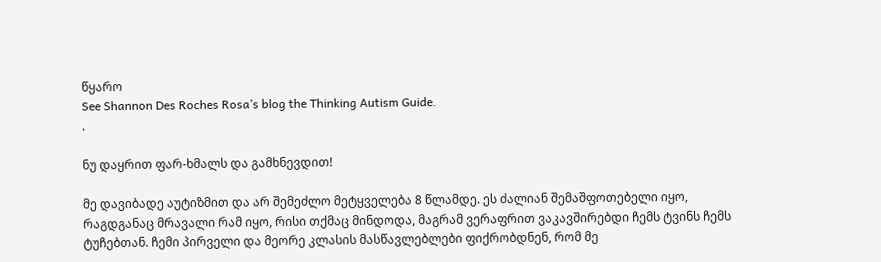წყარო
See Shannon Des Roches Rosa’s blog the Thinking Autism Guide.
.

ნუ დაყრით ფარ-ხმალს და გამხნევდით!

მე დავიბადე აუტიზმით და არ შემეძლო მეტყველება 8 წლამდე. ეს ძალიან შემაშფოთებელი იყო, რაგდგანაც მრავალი რამ იყო, რისი თქმაც მინდოდა, მაგრამ ვერაფრით ვაკავშირებდი ჩემს ტვინს ჩემს ტუჩებთან. ჩემი პირველი და მეორე კლასის მასწავლებლები ფიქრობდნენ, რომ მე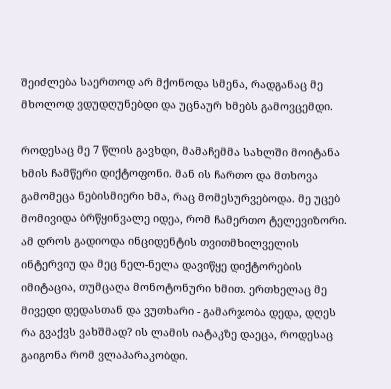შეიძლება საერთოდ არ მქონოდა სმენა, რადგანაც მე მხოლოდ ვდუდღუნებდი და უცნაურ ხმებს გამოვცემდი.

როდესაც მე 7 წლის გავხდი, მამაჩემმა სახლში მოიტანა ხმის ჩამწერი დიქტოფონი. მან ის ჩართო და მთხოვა გამომეცა ნებისმიერი ხმა, რაც მომესურვებოდა. მე უცებ მომივიდა ბრწყინვალე იდეა, რომ ჩამერთო ტელევიზორი. ამ დროს გადიოდა ინციდენტის თვითმხილველის ინტერვიუ და მეც ნელ-ნელა დავიწყე დიქტორების იმიტაცია, თუმცაღა მონოტონური ხმით. ერთხელაც მე მივედი დედასთან და ვუთხარი - გამარჯობა დედა, დღეს რა გვაქვს ვახშმად? ის ლამის იატაკზე დაეცა, როდესაც გაიგონა რომ ვლაპარაკობდი.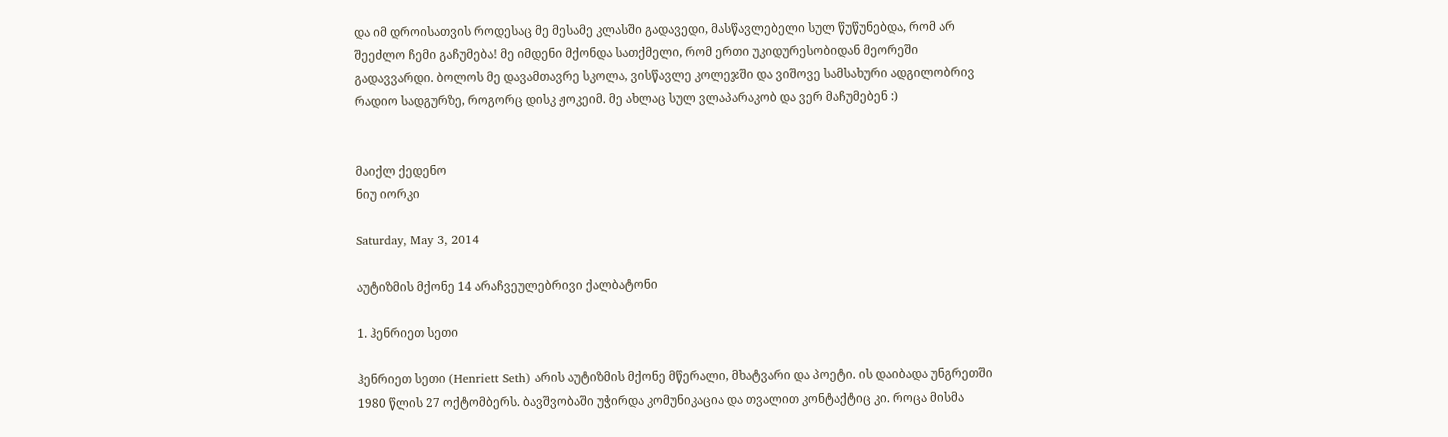და იმ დროისათვის როდესაც მე მესამე კლასში გადავედი, მასწავლებელი სულ წუწუნებდა, რომ არ შეეძლო ჩემი გაჩუმება! მე იმდენი მქონდა სათქმელი, რომ ერთი უკიდურესობიდან მეორეში გადავვარდი. ბოლოს მე დავამთავრე სკოლა, ვისწავლე კოლეჯში და ვიშოვე სამსახური ადგილობრივ რადიო სადგურზე, როგორც დისკ ჟოკეიმ. მე ახლაც სულ ვლაპარაკობ და ვერ მაჩუმებენ :)


მაიქლ ქედენო
ნიუ იორკი

Saturday, May 3, 2014

აუტიზმის მქონე 14 არაჩვეულებრივი ქალბატონი

1. ჰენრიეთ სეთი

ჰენრიეთ სეთი (Henriett Seth) არის აუტიზმის მქონე მწერალი, მხატვარი და პოეტი. ის დაიბადა უნგრეთში 1980 წლის 27 ოქტომბერს. ბავშვობაში უჭირდა კომუნიკაცია და თვალით კონტაქტიც კი. როცა მისმა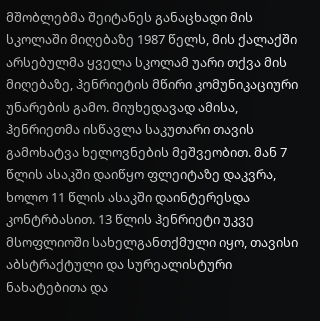მშობლებმა შეიტანეს განაცხადი მის სკოლაში მიღებაზე 1987 წელს, მის ქალაქში არსებულმა ყველა სკოლამ უარი თქვა მის მიღებაზე, ჰენრიეტის მწირი კომუნიკაციური უნარების გამო. მიუხედავად ამისა, ჰენრიეთმა ისწავლა საკუთარი თავის გამოხატვა ხელოვნების მეშვეობით. მან 7 წლის ასაკში დაიწყო ფლეიტაზე დაკვრა, ხოლო 11 წლის ასაკში დაინტერესდა კონტრბასით. 13 წლის ჰენრიეტი უკვე მსოფლიოში სახელგანთქმული იყო, თავისი აბსტრაქტული და სურეალისტური ნახატებითა და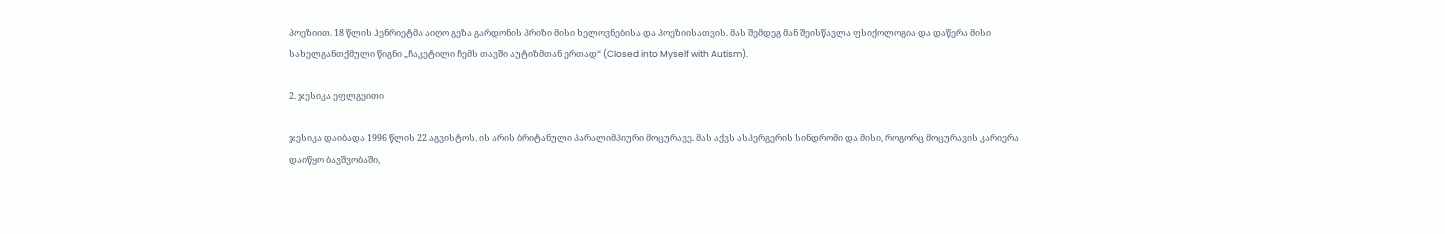პოეზიით. 18 წლის ჰენრიეტმა აიღო გეზა გარდონის პრიზი მისი ხელოვნებისა და პოეზიისათვის. მას შემდეგ მან შეისწავლა ფსიქოლოგია და დაწერა მისი სახელგანთქმული წიგნი „ჩაკეტილი ჩემს თავში აუტიზმთან ერთად“ (Closed into Myself with Autism).

2. ჯესიკა ეფლგეითი

ჯესიკა დაიბადა 1996 წლის 22 აგვისტოს. ის არის ბრიტანული პარალიმპიური მოცურავე. მას აქვს ასპერგერის სინდრომი და მისი, როგორც მოცურავის კარიერა დაიწყო ბავშვობაში,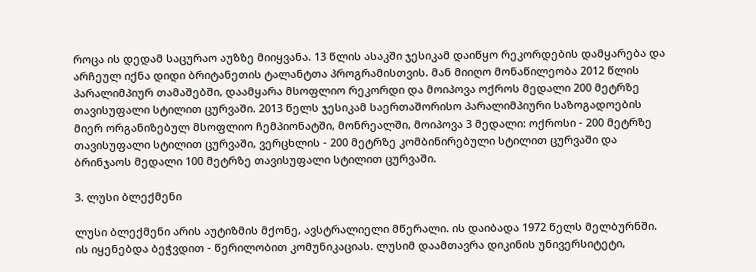როცა ის დედამ საცურაო აუზზე მიიყვანა. 13 წლის ასაკში ჯესიკამ დაიწყო რეკორდების დამყარება და არჩეულ იქნა დიდი ბრიტანეთის ტალანტთა პროგრამისთვის. მან მიიღო მონაწილეობა 2012 წლის პარალიმპიურ თამაშებში, დაამყარა მსოფლიო რეკორდი და მოიპოვა ოქროს მედალი 200 მეტრზე თავისუფალი სტილით ცურვაში. 2013 წელს ჯესიკამ საერთაშორისო პარალიმპიური საზოგადოების მიერ ორგანიზებულ მსოფლიო ჩემპიონატში, მონრეალში, მოიპოვა 3 მედალი: ოქროსი - 200 მეტრზე თავისუფალი სტილით ცურვაში, ვერცხლის - 200 მეტრზე კომბინირებული სტილით ცურვაში და ბრინჯაოს მედალი 100 მეტრზე თავისუფალი სტილით ცურვაში.

3. ლუსი ბლექმენი

ლუსი ბლექმენი არის აუტიზმის მქონე, ავსტრალიელი მწერალი. ის დაიბადა 1972 წელს მელბურნში. ის იყენებდა ბეჭვდით - წერილობით კომუნიკაციას. ლუსიმ დაამთავრა დიკინის უნივერსიტეტი,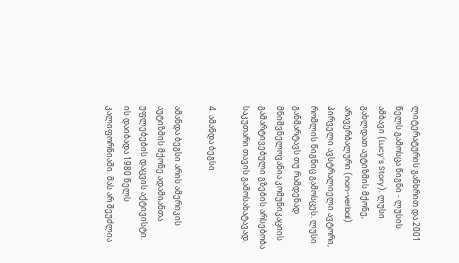ლიტერატურის განხრით და 2001 წელს გამოსცა წიგნი - ლუსის ამბავი (Lucy’s Story). ლუსი გახლდათ აუტიზმის მქონე, არავერბალური (non-verbal) პირველი ავსტრალიელი ავტორი, რომლის წიგნიც გამოსცეს. ლუსი განმარტავს თუ რამდენად მნიშვნელოვანია კომუნიკაციის გამარტივებული გზების არსებობა საკუთარი თავის გამოსახატავად.

4. ამანდა ბეგსი

ამანდა ბეგსი არის ამერიკის აუტიზმის მქონე ადამიანთა უფლებების დაცვის აქტივისტი. ის დაიბადა 1980 წელს კალიფორნიაში. მას არ შეუძლია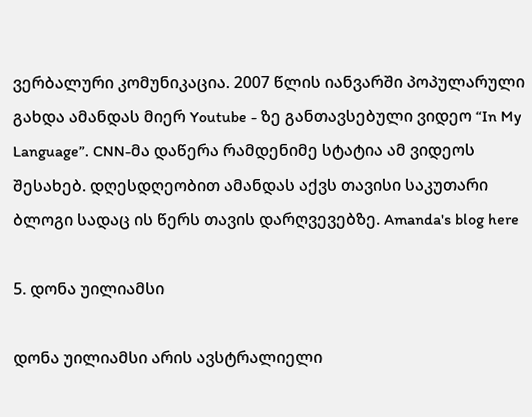ვერბალური კომუნიკაცია. 2007 წლის იანვარში პოპულარული გახდა ამანდას მიერ Youtube - ზე განთავსებული ვიდეო “In My Language”. CNN-მა დაწერა რამდენიმე სტატია ამ ვიდეოს შესახებ. დღესდღეობით ამანდას აქვს თავისი საკუთარი ბლოგი სადაც ის წერს თავის დარღვევებზე. Amanda's blog here

5. დონა უილიამსი

დონა უილიამსი არის ავსტრალიელი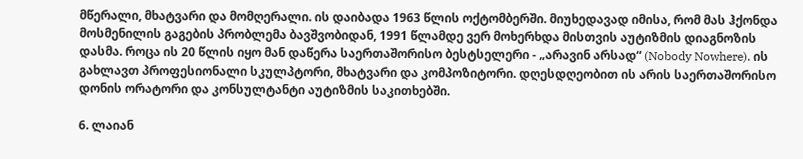მწერალი, მხატვარი და მომღერალი. ის დაიბადა 1963 წლის ოქტომბერში. მიუხედავად იმისა, რომ მას ჰქონდა მოსმენილის გაგების პრობლემა ბავშვობიდან, 1991 წლამდე ვერ მოხერხდა მისთვის აუტიზმის დიაგნოზის დასმა. როცა ის 20 წლის იყო მან დაწერა საერთაშორისო ბესტსელერი - „არავინ არსად“ (Nobody Nowhere). ის გახლავთ პროფესიონალი სკულპტორი, მხატვარი და კომპოზიტორი. დღესდღეობით ის არის საერთაშორისო დონის ორატორი და კონსულტანტი აუტიზმის საკითხებში.

6. ლაიან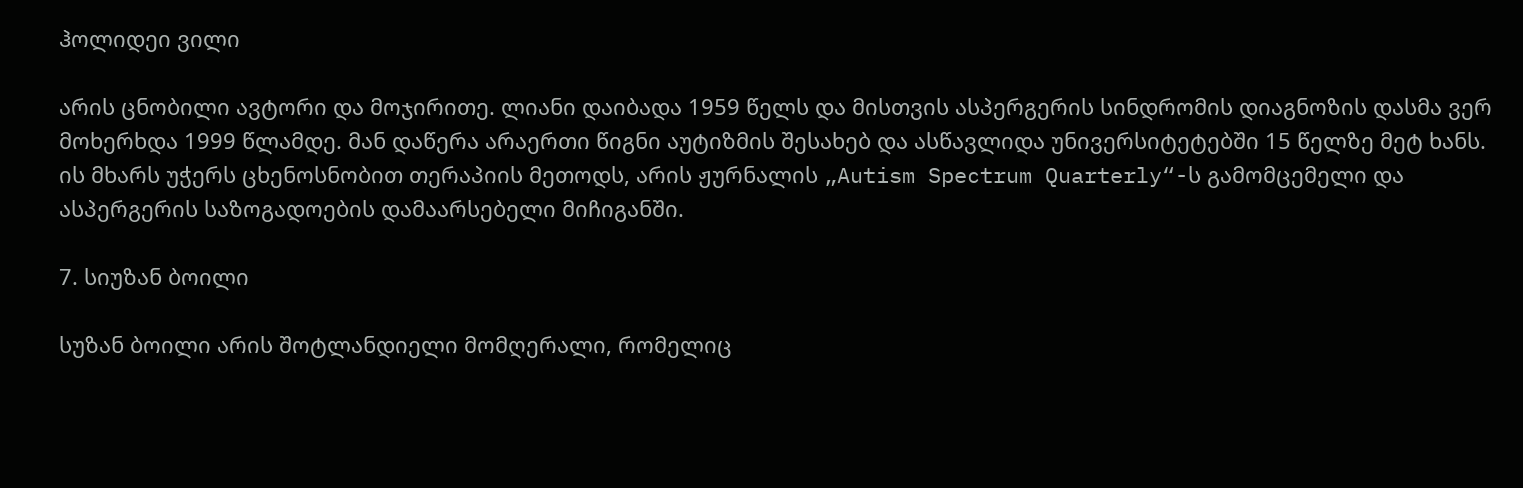ჰოლიდეი ვილი

არის ცნობილი ავტორი და მოჯირითე. ლიანი დაიბადა 1959 წელს და მისთვის ასპერგერის სინდრომის დიაგნოზის დასმა ვერ მოხერხდა 1999 წლამდე. მან დაწერა არაერთი წიგნი აუტიზმის შესახებ და ასწავლიდა უნივერსიტეტებში 15 წელზე მეტ ხანს. ის მხარს უჭერს ცხენოსნობით თერაპიის მეთოდს, არის ჟურნალის „Autism Spectrum Quarterly“-ს გამომცემელი და ასპერგერის საზოგადოების დამაარსებელი მიჩიგანში.

7. სიუზან ბოილი

სუზან ბოილი არის შოტლანდიელი მომღერალი, რომელიც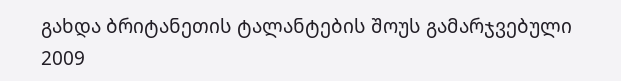გახდა ბრიტანეთის ტალანტების შოუს გამარჯვებული 2009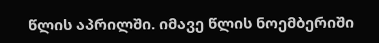წლის აპრილში. იმავე წლის ნოემბერიში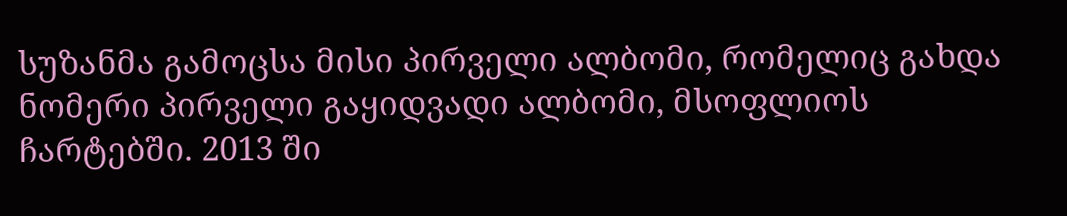სუზანმა გამოცსა მისი პირველი ალბომი, რომელიც გახდა ნომერი პირველი გაყიდვადი ალბომი, მსოფლიოს ჩარტებში. 2013 ში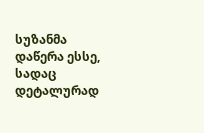სუზანმა დაწერა ესსე, სადაც დეტალურად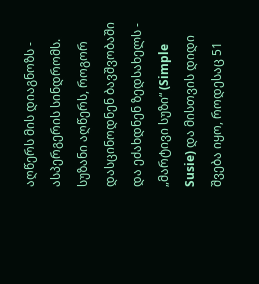აღწერს მის დიაგნოზს - ასპერგერის სინდრომს. სუზანი აღწერს, როგორ დასცინოდნენ ბავშვობაში და ეძახდნენ ზედსახელს - „მარტივი სუზი“ (Simple Susie) და მისთვის დიდი შვება იყო, როდესაც 51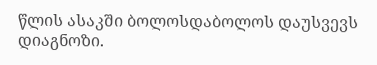წლის ასაკში ბოლოსდაბოლოს დაუსვევს დიაგნოზი.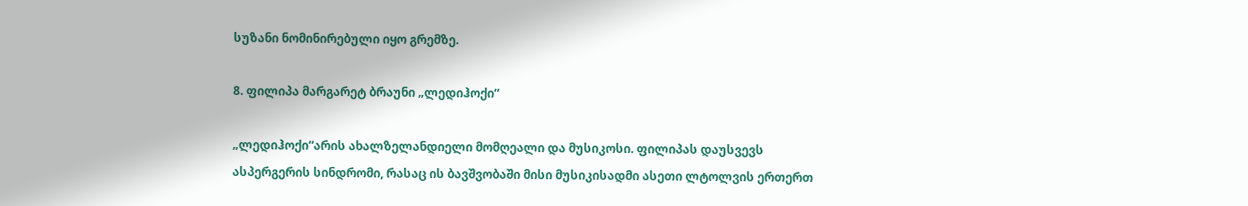სუზანი ნომინირებული იყო გრემზე.

8. ფილიპა მარგარეტ ბრაუნი „ლედიჰოქი“

„ლედიჰოქი“არის ახალზელანდიელი მომღეალი და მუსიკოსი. ფილიპას დაუსვევს ასპერგერის სინდრომი, რასაც ის ბავშვობაში მისი მუსიკისადმი ასეთი ლტოლვის ერთერთ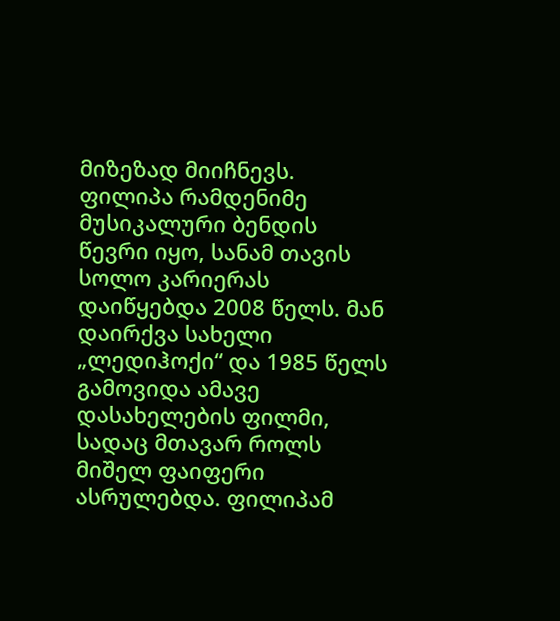მიზეზად მიიჩნევს. ფილიპა რამდენიმე მუსიკალური ბენდის წევრი იყო, სანამ თავის სოლო კარიერას დაიწყებდა 2008 წელს. მან დაირქვა სახელი „ლედიჰოქი“ და 1985 წელს გამოვიდა ამავე დასახელების ფილმი, სადაც მთავარ როლს მიშელ ფაიფერი ასრულებდა. ფილიპამ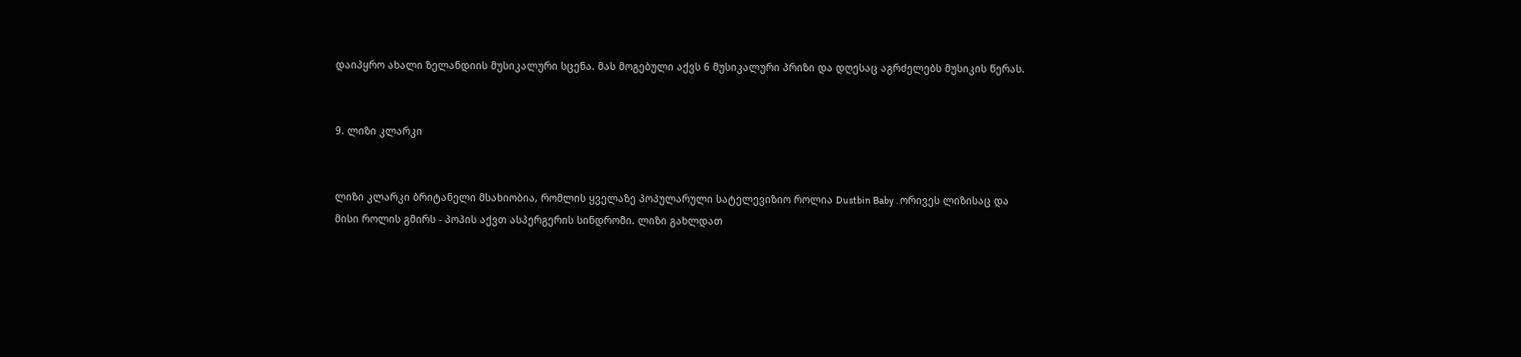დაიპყრო ახალი ზელანდიის მუსიკალური სცენა. მას მოგებული აქვს 6 მუსიკალური პრიზი და დღესაც აგრძელებს მუსიკის წერას.


9. ლიზი კლარკი


ლიზი კლარკი ბრიტანელი მსახიობია, რომლის ყველაზე პოპულარული სატელევიზიო როლია Dustbin Baby . ორივეს ლიზისაც და მისი როლის გმირს - პოპის აქვთ ასპერგერის სინდრომი. ლიზი გახლდათ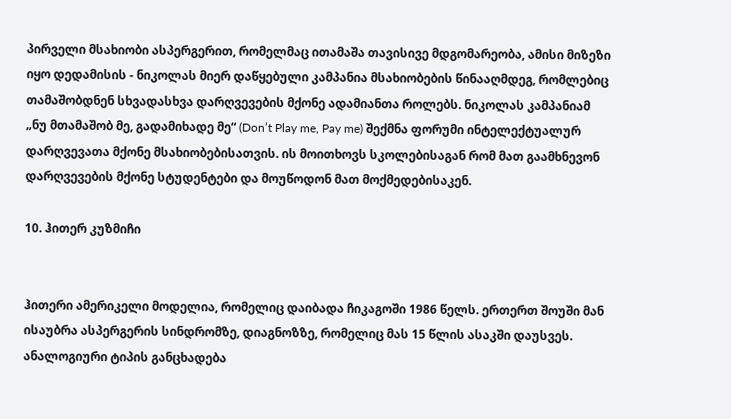პირველი მსახიობი ასპერგერით, რომელმაც ითამაშა თავისივე მდგომარეობა, ამისი მიზეზი იყო დედამისის - ნიკოლას მიერ დაწყებული კამპანია მსახიობების წინააღმდეგ, რომლებიც თამაშობდნენ სხვადასხვა დარღვევების მქონე ადამიანთა როლებს. ნიკოლას კამპანიამ „ნუ მთამაშობ მე, გადამიხადე მე“ (Don’t Play me, Pay me) შექმნა ფორუმი ინტელექტუალურ დარღვევათა მქონე მსახიობებისათვის. ის მოითხოვს სკოლებისაგან რომ მათ გაამხნევონ დარღვევების მქონე სტუდენტები და მოუწოდონ მათ მოქმედებისაკენ.

10. ჰითერ კუზმიჩი


ჰითერი ამერიკელი მოდელია, რომელიც დაიბადა ჩიკაგოში 1986 წელს. ერთერთ შოუში მან ისაუბრა ასპერგერის სინდრომზე, დიაგნოზზე, რომელიც მას 15 წლის ასაკში დაუსვეს. ანალოგიური ტიპის განცხადება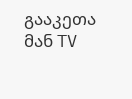გააკეთა მან TV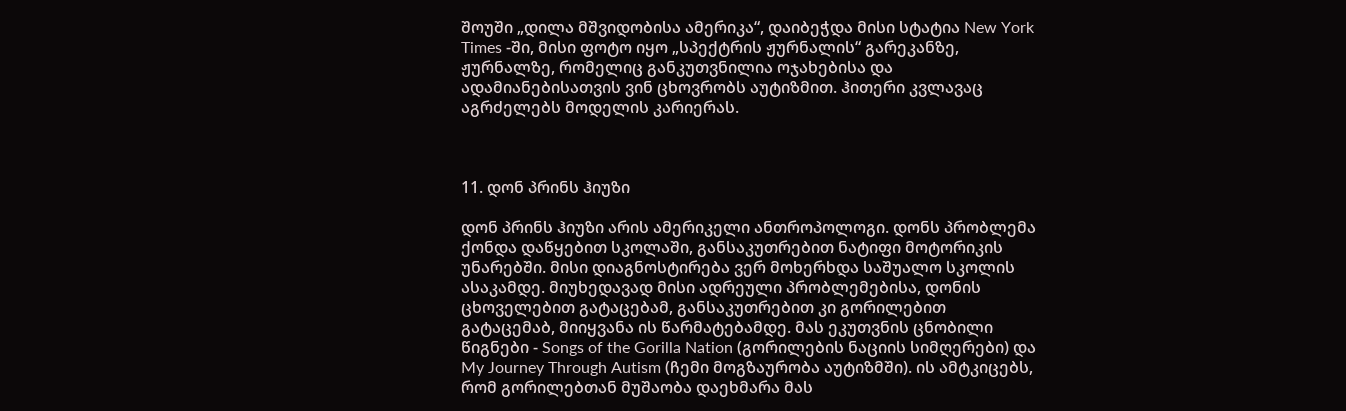შოუში „დილა მშვიდობისა ამერიკა“, დაიბეჭდა მისი სტატია New York Times -ში, მისი ფოტო იყო „სპექტრის ჟურნალის“ გარეკანზე, ჟურნალზე, რომელიც განკუთვნილია ოჯახებისა და ადამიანებისათვის ვინ ცხოვრობს აუტიზმით. ჰითერი კვლავაც აგრძელებს მოდელის კარიერას.



11. დონ პრინს ჰიუზი

დონ პრინს ჰიუზი არის ამერიკელი ანთროპოლოგი. დონს პრობლემა ქონდა დაწყებით სკოლაში, განსაკუთრებით ნატიფი მოტორიკის უნარებში. მისი დიაგნოსტირება ვერ მოხერხდა საშუალო სკოლის ასაკამდე. მიუხედავად მისი ადრეული პრობლემებისა, დონის ცხოველებით გატაცებამ, განსაკუთრებით კი გორილებით გატაცემაბ, მიიყვანა ის წარმატებამდე. მას ეკუთვნის ცნობილი წიგნები - Songs of the Gorilla Nation (გორილების ნაციის სიმღერები) და My Journey Through Autism (ჩემი მოგზაურობა აუტიზმში). ის ამტკიცებს, რომ გორილებთან მუშაობა დაეხმარა მას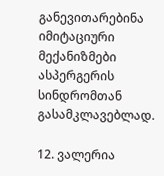განევითარებინა იმიტაციური მექანიზმები ასპერგერის სინდრომთან გასამკლავებლად.

12. ვალერია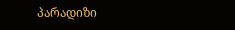პარადიზი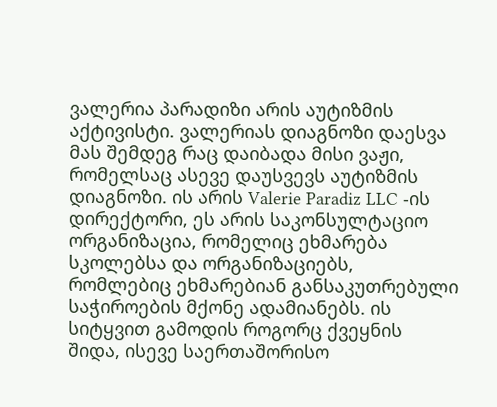ვალერია პარადიზი არის აუტიზმის აქტივისტი. ვალერიას დიაგნოზი დაესვა მას შემდეგ რაც დაიბადა მისი ვაჟი, რომელსაც ასევე დაუსვევს აუტიზმის დიაგნოზი. ის არის Valerie Paradiz LLC -ის დირექტორი, ეს არის საკონსულტაციო ორგანიზაცია, რომელიც ეხმარება სკოლებსა და ორგანიზაციებს, რომლებიც ეხმარებიან განსაკუთრებული საჭიროების მქონე ადამიანებს. ის სიტყვით გამოდის როგორც ქვეყნის შიდა, ისევე საერთაშორისო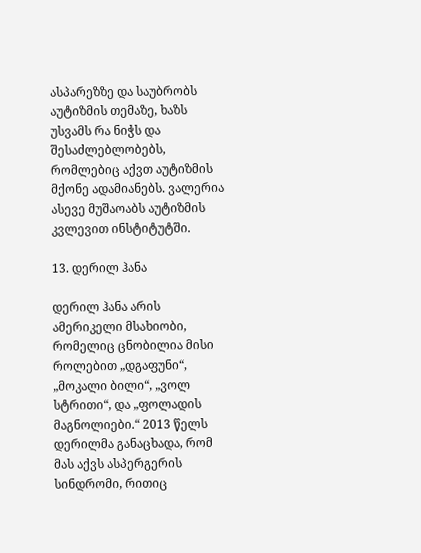ასპარეზზე და საუბრობს აუტიზმის თემაზე, ხაზს უსვამს რა ნიჭს და შესაძლებლობებს, რომლებიც აქვთ აუტიზმის მქონე ადამიანებს. ვალერია ასევე მუშაოაბს აუტიზმის კვლევით ინსტიტუტში.

13. დერილ ჰანა

დერილ ჰანა არის ამერიკელი მსახიობი, რომელიც ცნობილია მისი როლებით „დგაფუნი“, „მოკალი ბილი“, „ვოლ სტრითი“, და „ფოლადის მაგნოლიები.“ 2013 წელს დერილმა განაცხადა, რომ მას აქვს ასპერგერის სინდრომი, რითიც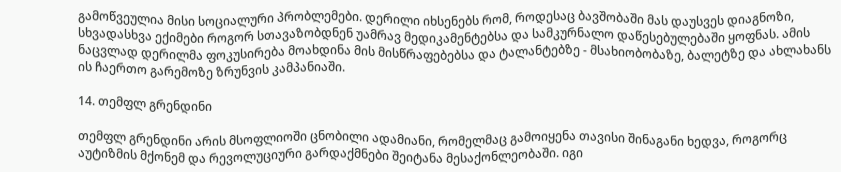გამოწვეულია მისი სოციალური პრობლემები. დერილი იხსენებს რომ, როდესაც ბავშობაში მას დაუსვეს დიაგნოზი, სხვადასხვა ექიმები როგორ სთავაზობდნენ უამრავ მედიკამენტებსა და სამკურნალო დაწესებულებაში ყოფნას. ამის ნაცვლად დერილმა ფოკუსირება მოახდინა მის მისწრაფებებსა და ტალანტებზე - მსახიობობაზე, ბალეტზე და ახლახანს ის ჩაერთო გარემოზე ზრუნვის კამპანიაში.

14. თემფლ გრენდინი

თემფლ გრენდინი არის მსოფლიოში ცნობილი ადამიანი, რომელმაც გამოიყენა თავისი შინაგანი ხედვა, როგორც აუტიზმის მქონემ და რევოლუციური გარდაქმნები შეიტანა მესაქონლეობაში. იგი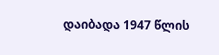დაიბადა 1947 წლის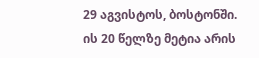29 აგვისტოს, ბოსტონში. ის 20 წელზე მეტია არის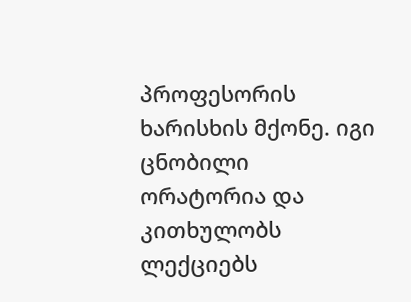პროფესორის ხარისხის მქონე. იგი ცნობილი ორატორია და კითხულობს ლექციებს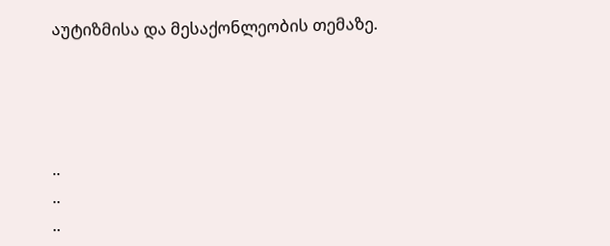აუტიზმისა და მესაქონლეობის თემაზე.




..
..
..